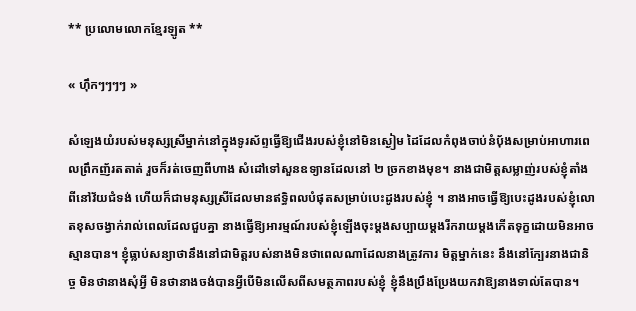** ប្រលោមលោកខ្មែរឡូត **

« ហ៊ឹកៗៗៗៗ »

សំឡេងយំរបស់មនុស្សស្រីម្នាក់នៅក្នុងទូរស័ព្ទធ្វើឱ្យជើងរបស់ខ្ញុំនៅមិនស្ងៀម ដៃដែលកំពុងចាប់នំប៉័ងសម្រាប់អាហារពេលព្រឹកញ័រតតាត់ រួចក៏រត់ចេញពីហាង សំដៅទៅសួនឧទ្យានដែលនៅ ២ ច្រកខាងមុខ។ នាងជាមិត្តសម្លាញ់របស់ខ្ញុំតាំងពីនៅវ័យជំទង់ ហើយក៏ជាមនុស្សស្រីដែលមានឥទ្ធិពលបំផុតសម្រាប់បេះដូងរបស់ខ្ញុំ ។ នាងអាចធ្វើឱ្យបេះដូងរបស់ខ្ញុំលោតខុសចង្វាក់រាល់ពេលដែលជួបគ្នា នាងធ្វើឱ្យអារម្មណ៍របស់ខ្ញុំឡើងចុះម្តងសប្បាយម្តងរីករាយម្តងកើតទុក្ខដោយមិនអាចស្មានបាន។ ខ្ញុំធ្លាប់សន្យាថានឹងនៅជាមិត្តរបស់នាងមិនថាពេលណាដែលនាងត្រូវការ មិត្តម្នាក់នេះ នឹងនៅក្បែរនាងជានិច្ច មិនថានាងសុំអ្វី មិនថានាងចង់បានអ្វីបើមិនលើសពីសមត្ថភាពរបស់ខ្ញុំ ខ្ញុំនឹងប្រឹងប្រែងយកវាឱ្យនាងទាល់តែបាន។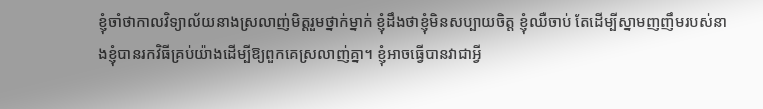ខ្ញុំចាំថាកាលវិទ្យាល័យនាងស្រលាញ់មិត្តរួមថ្នាក់ម្នាក់ ខ្ញុំដឹងថាខ្ញុំមិនសប្បាយចិត្ត ខ្ញុំឈឺចាប់ តែដើម្បីស្នាមញញឹមរបស់នាងខ្ញុំបានរកវិធីគ្រប់យ៉ាងដើម្បីឱ្យពួកគេស្រលាញ់គ្នា។ ខ្ញុំអាចធ្វើបានវាជាអ្វី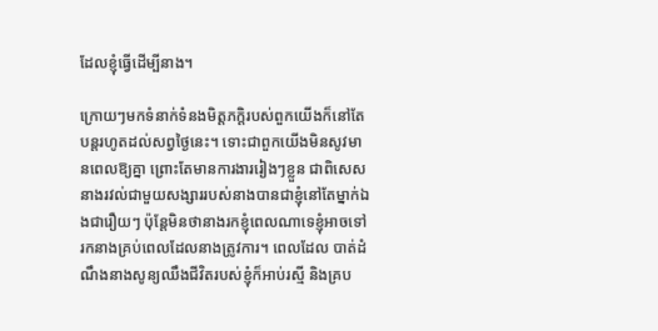ដែលខ្ញុំធ្វើដើម្បីនាង។

ក្រោយៗមកទំនាក់ទំនងមិត្តភក្តិរបស់ពួកយើងក៏នៅតែបន្តរហូតដល់សព្វថ្ងៃនេះ។ ទោះជាពួកយើងមិនសូវមានពេលឱ្យគ្នា ព្រោះតែមានការងាររៀងៗខ្លួន ជាពិសេសនាងរវល់ជាមួយសង្សាររបស់នាងបានជាខ្ញុំនៅតែម្នាក់ឯងជារឿយៗ ប៉ុន្តែមិនថានាងរកខ្ញុំពេលណាទេខ្ញុំអាចទៅរកនាងគ្រប់ពេលដែលនាងត្រូវការ។ ពេលដែល បាត់ដំណឹងនាងសូន្យឈឹងជីវិតរបស់ខ្ញុំក៏អាប់រស្មី និងគ្រប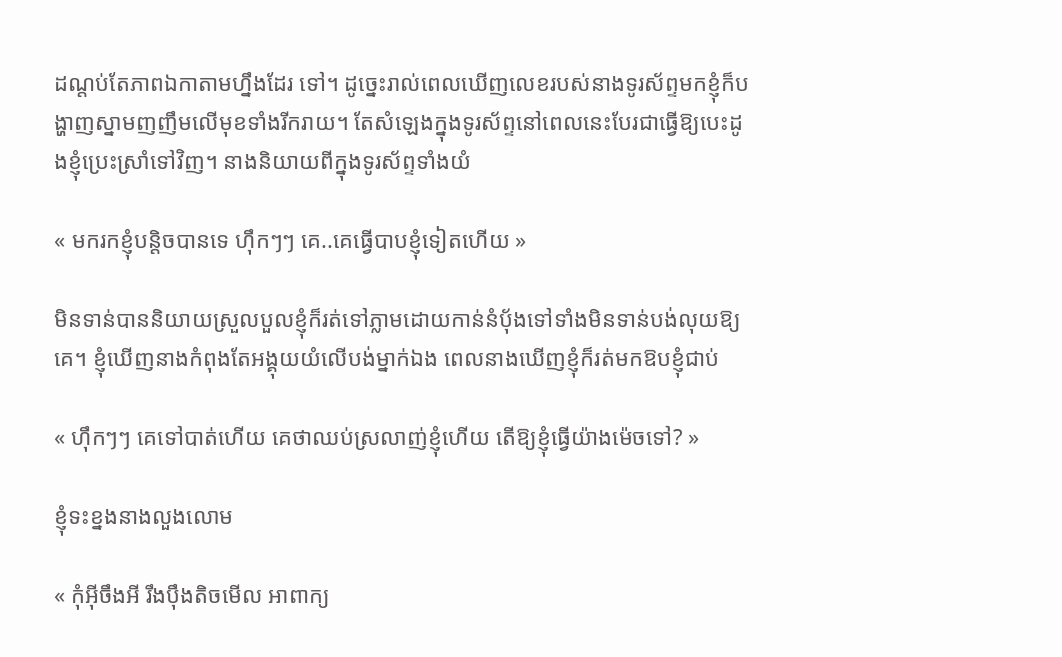ដណ្តប់តែភាពឯកាតាមហ្នឹងដែរ ទៅ។ ដូច្នេះរាល់ពេលឃើញលេខរបស់នាងទូរស័ព្ទមកខ្ញុំក៏បង្ហាញស្នាមញញឹមលើមុខទាំងរីករាយ។ តែសំឡេងក្នុងទូរស័ព្ទនៅពេលនេះបែរជាធ្វើឱ្យបេះដូងខ្ញុំប្រេះស្រាំទៅវិញ។ នាងនិយាយពីក្នុងទូរស័ព្ទទាំងយំ

« មករកខ្ញុំបន្តិចបានទេ ហ៊ឹកៗៗ គេ..គេធ្វើបាបខ្ញុំទៀតហើយ »

មិនទាន់បាននិយាយស្រួលបួលខ្ញុំក៏រត់ទៅភ្លាមដោយកាន់នំប៉័ងទៅទាំងមិនទាន់បង់លុយឱ្យគេ។ ខ្ញុំឃើញនាងកំពុងតែអង្គុយយំលើបង់ម្នាក់ឯង ពេលនាងឃើញខ្ញុំក៏រត់មកឱបខ្ញុំជាប់

« ហ៊ឹកៗៗ គេទៅបាត់ហើយ គេថាឈប់ស្រលាញ់ខ្ញុំហើយ តើឱ្យខ្ញុំធ្វើយ៉ាងម៉េចទៅ? »

ខ្ញុំទះខ្នងនាងលួងលោម

« កុំអ៊ីចឹងអី រឹងប៉ឹងតិចមើល អាពាក្យ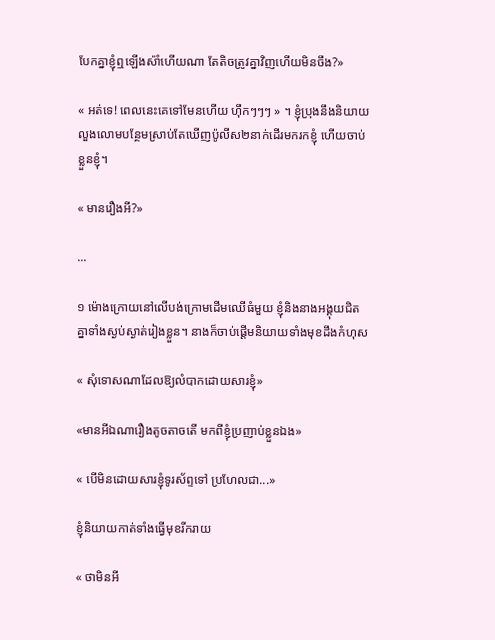បែកគ្នាខ្ញុំឮឡើងស៉ាំហើយណា តែតិចត្រូវគ្នាវិញហើយមិនចឹង?»

« អត់ទេ! ពេលនេះគេទៅមែនហើយ ហ៊ឹកៗៗៗ » ។ ខ្ញុំប្រុងនឹងនិយាយលួងលោមបន្ថែមស្រាប់តែឃើញប៉ូលីស២នាក់ដើរមករកខ្ញុំ ហើយចាប់ខ្លួនខ្ញុំ។

« មានរឿងអី?»

...

១ ម៉ោងក្រោយនៅលើបង់ក្រោមដើមឈើធំមួយ ខ្ញុំនិងនាងអង្គុយជិតគ្នាទាំងស្ងប់ស្ងាត់រៀងខ្លួន។ នាងក៏ចាប់ផ្តើមនិយាយទាំងមុខដឹងកំហុស

« សុំទោសណាដែលឱ្យលំបាកដោយសារខ្ញុំ»

«មានអីឯណារឿងតូចតាចតើ មកពីខ្ញុំប្រញាប់ខ្លួនឯង»

« បើមិនដោយសារខ្ញុំទូរស័ព្ទទៅ ប្រហែលជា...»

ខ្ញុំនិយាយកាត់ទាំងធ្វើមុខរីករាយ

« ថាមិនអី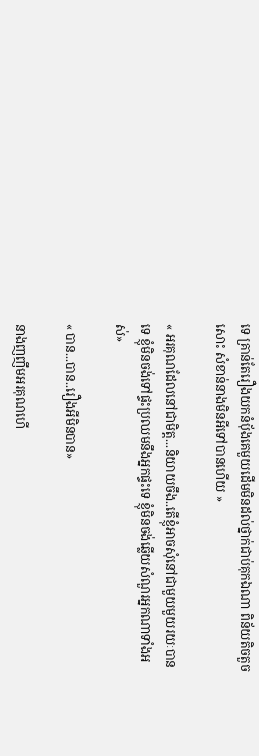ទេ គ្រាន់តែរឿងយកនំប៉័ងគេមួយដើមមិនដល់ថ្នាក់ជាប់គុកឯណា ពិន័យតិចតួចសោះ សំខាន់នាងមិនអីទៅបានហើយ »

« អរគុណដែលនៅជាមិត្ត...និយាយចឹង..តើខ្ញុំអាចសុំនៅជាមួយមួយរយៈបានទេ ខ្ញុំមិនចង់ទៅផ្ទះប្រឈមនឹងអ្នកផ្ទះទេ ខ្ញុំមិនចង់ឆ្លើយសំណួរអ្នកណាទាំងអស់»

« បាន...បាន..រឿងអីមិនបាន»

នាងញញឹមអរគុណហើ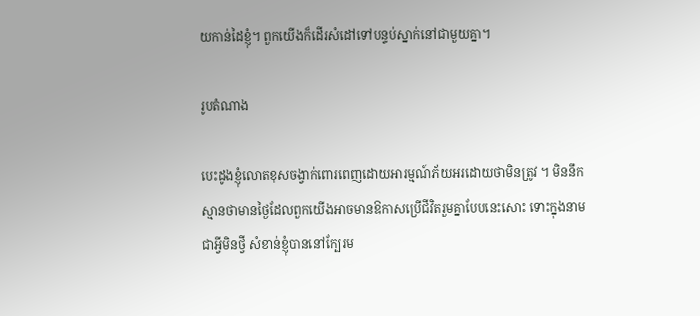យកាន់ដៃខ្ញុំ។ ពួកយើងក៏ដើរសំដៅទៅបន្ទប់ស្នាក់នៅជាមួយគ្នា។

រូបតំណាង

បេះដូងខ្ញុំលោតខុសចង្វាក់ពោរពេញដោយអារម្មណ៍ភ័យអរដោយថាមិនត្រូវ ។ មិននឹកស្មានថាមានថ្ងៃដែលពួកយើងអាចមានឱកាសប្រើជីវិតរួមគ្នាបែបនេះសោះ ទោះក្នុងនាមជាអ្វីមិនថ្វី សំខាន់ខ្ញុំបាននៅក្បែរម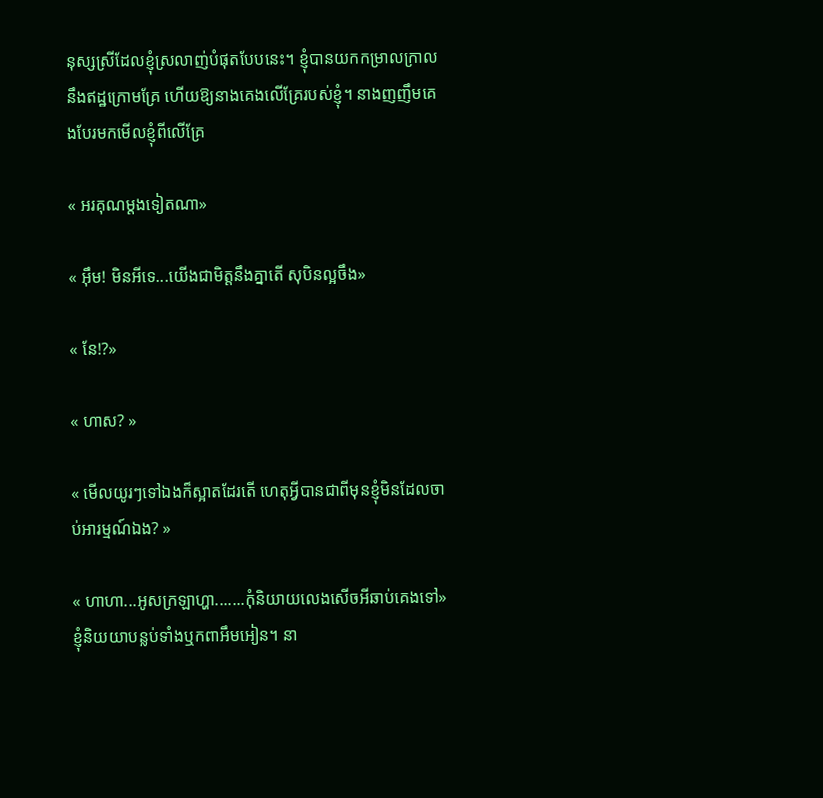នុស្សស្រីដែលខ្ញុំស្រលាញ់បំផុតបែបនេះ។ ខ្ញុំបានយកកម្រាលក្រាលនឹងឥដ្ឋក្រោមគ្រែ ហើយឱ្យនាងគេងលើគ្រែរបស់ខ្ញុំ។ នាងញញឹមគេងបែរមកមើលខ្ញុំពីលើគ្រែ

« អរគុណម្តងទៀតណា»

« អ៊ឹម! មិនអីទេ...យើងជាមិត្តនឹងគ្នាតើ សុបិនល្អចឹង»

« នែ!?»

« ហាស? »

« មើលយូរៗទៅឯងក៏ស្អាតដែរតើ ហេតុអ្វីបានជាពីមុនខ្ញុំមិនដែលចាប់អារម្មណ៍ឯង? »

« ហាហា...អូសក្រឡាហ្ហា.......កុំនិយាយលេងសើចអីឆាប់គេងទៅ» ខ្ញុំនិយយាបន្លប់ទាំងឬកពាអឹមអៀន។ នា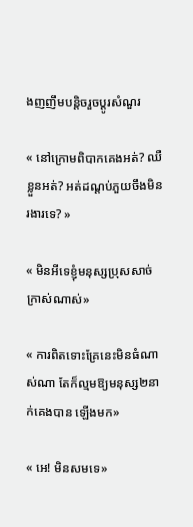ងញញឹមបន្តិចរួចប្តូរសំណួរ

« នៅក្រោមពិបាកគេងអត់? ឈឺខ្លួនអត់? អត់ដណ្តប់ភួយចឹងមិនរងារទេ? »

« មិនអីទេខ្ញុំមនុស្សប្រុសសាច់ក្រាស់ណាស់»

« ការពិតទោះគ្រែនេះមិនធំណាស់ណា តែក៏ល្មមឱ្យមនុស្ស២នាក់គេងបាន ឡើងមក»

« អេ! មិនសមទេ»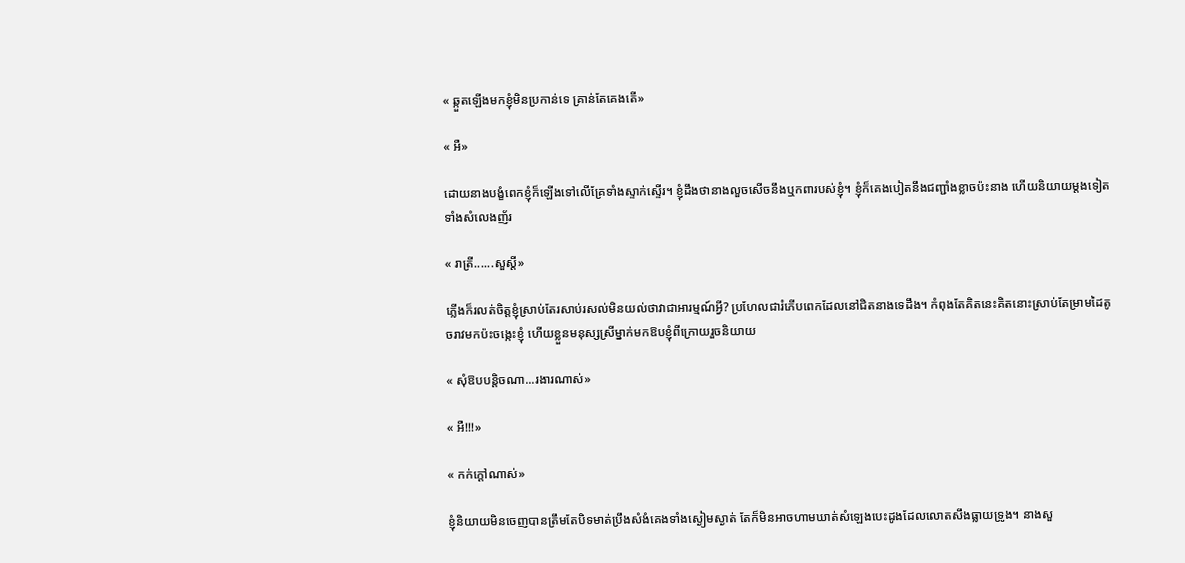« ឆ្កួតឡើងមកខ្ញុំមិនប្រកាន់ទេ គ្រាន់តែគេងតើ»

« អឺ»

ដោយនាងបង្ខំពេកខ្ញុំក៏ឡើងទៅលើគ្រែទាំងស្ទាក់ស្ទើរ។ ខ្ញុំដឹងថានាងលួចសើចនឹងឬកពារបស់ខ្ញុំ។ ខ្ញុំក៏គេងបៀតនឹងជញ្ជាំងខ្លាចប៉ះនាង ហើយនិយាយម្តងទៀតទាំងសំលេងញ័រ

« រាត្រី......សួស្តី»

ភ្លើងក៏រលត់ចិត្តខ្ញុំស្រាប់តែរសាប់រសល់មិនយល់ថាវាជាអារម្មណ៍អ្វី? ប្រហែលជារំភើបពេកដែលនៅជិតនាងទេដឹង។ កំពុងតែគិតនេះគិតនោះស្រាប់តែម្រាមដៃតូចរាវមកប៉ះចង្កេះខ្ញុំ ហើយខ្លួនមនុស្សស្រីម្នាក់មកឱបខ្ញុំពីក្រោយរួចនិយាយ

« សុំឱបបន្តិចណា...រងារណាស់»

« អឺ!!!»

« កក់ក្តៅណាស់»

ខ្ញុំនិយាយមិនចេញបានត្រឹមតែបិទមាត់ប្រឹងសំងំគេងទាំងស្ងៀមស្ងាត់ តែក៏មិនអាចហាមឃាត់សំឡេងបេះដូងដែលលោតសឹងធ្លាយទ្រូង។ នាងសួ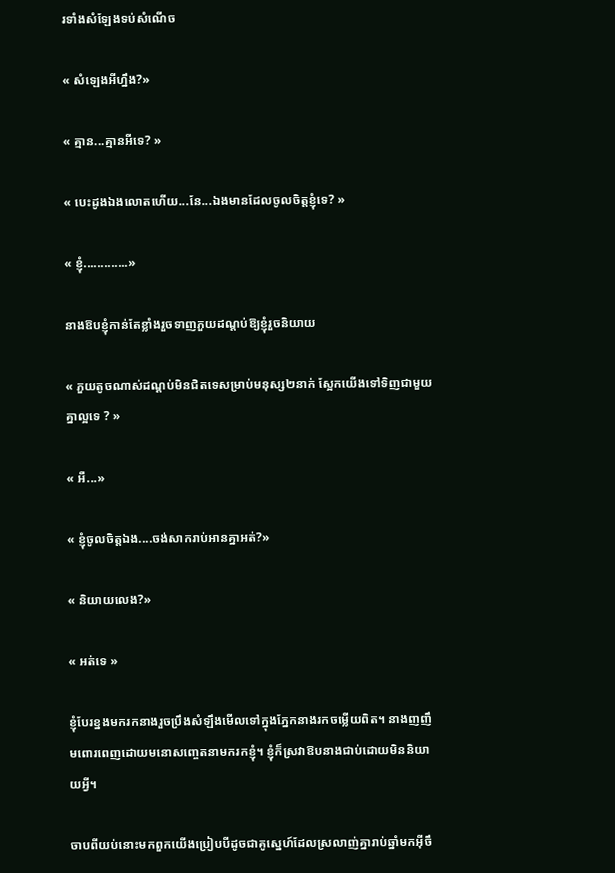រទាំងសំឡែងទប់សំណើច

« សំឡេងអីហ្នឹង?»

« គ្មាន...គ្មានអីទេ? »

« បេះដូងឯងលោតហើយ...នែ...ឯងមានដែលចូលចិត្តខ្ញុំទេ? »

« ខ្ញុំ.............»

នាងឱបខ្ញុំកាន់តែខ្លាំងរួចទាញភួយដណ្តប់ឱ្យខ្ញុំរួចនិយាយ

« ភួយតូចណាស់ដណ្តប់មិនជិតទេសម្រាប់មនុស្ស២នាក់ ស្អែកយើងទៅទិញជាមួយគ្នាល្អទេ ? »

« អឺ...»

« ខ្ញុំចូលចិត្តឯង....ចង់សាករាប់អានគ្នាអត់?»

« និយាយលេង?»

« អត់ទេ »

ខ្ញុំបែរខ្នងមករកនាងរួចប្រឹងសំឡឹងមើលទៅក្នុងភ្នែកនាងរកចម្លើយពិត។ នាងញញឹមពោរពេញដោយមនោសញ្ចេតនាមករកខ្ញុំ។ ខ្ញុំក៏ស្រវាឱបនាងជាប់ដោយមិននិយាយអ្វី។

ចាបពីយប់នោះមកពួកយើងប្រៀបបីដូចជាគូស្នេហ៍ដែលស្រលាញ់គ្នារាប់ឆ្នាំមកអ៊ីចឹ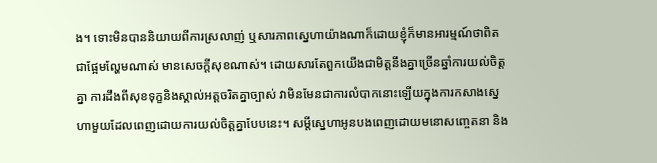ង។ ទោះមិនបាននិយាយពីការស្រលាញ់ ឬសារភាពស្នេហាយ៉ាងណាក៏ដោយខ្ញុំក៏មានអារម្មណ៍ថាពិតជាផ្អែមល្ហែមណាស់ មានសេចក្តីសុខណាស់។ ដោយសារតែពួកយើងជាមិត្តនឹងគ្នាច្រើនឆ្នាំការយល់ចិត្តគ្នា ការដឹងពីសុខទុក្ខនិងស្គាល់អត្តចរិតគ្នាច្បាស់ វាមិនមែនជាការលំបាកនោះឡើយក្នុងការកសាងស្នេហាមួយដែលពេញដោយការយល់ចិត្តគ្នាបែបនេះ។ សម្តីស្នេហាអូនបងពេញដោយមនោសញ្ចេតនា និង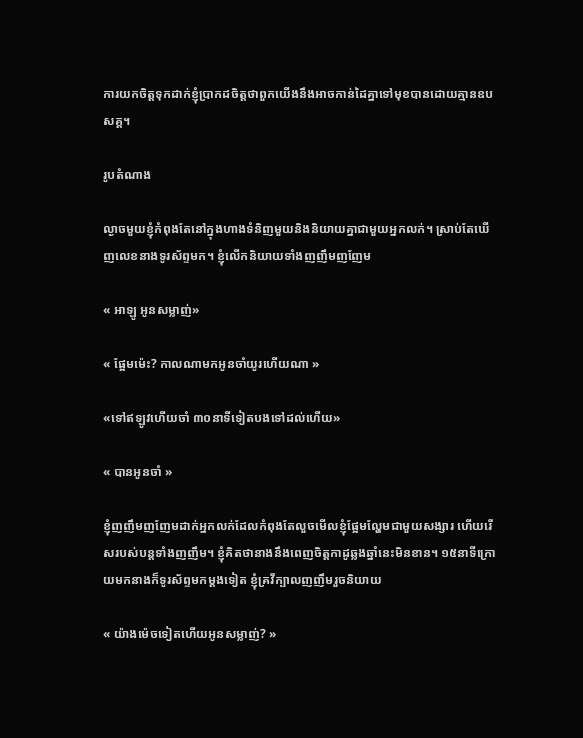ការយកចិត្តទុកដាក់ខ្ញុំប្រាកដចិត្តថាពួកយើងនឹងអាចកាន់ដៃគ្នាទៅមុខបានដោយគ្មានឧបសគ្គ។

រូបតំណាង

ល្ងាចមួយខ្ញុំកំពុងតែនៅក្នុងហាងទំនិញមួយនិងនិយាយគ្នាជាមួយអ្នកលក់។ ស្រាប់តែឃើញលេខនាងទូរស័ព្ទមក។ ខ្ញុំលើកនិយាយទាំងញញឹមញញែម

« អាឡូ អូនសម្លាញ់»

« ផ្អែមម៉េះ? កាលណាមកអូនចាំយូរហើយណា »

«ទៅឥឡូវហើយចាំ ៣០នាទីទៀតបងទៅដល់ហើយ»

« បានអូនចាំ »

ខ្ញុំញញឹមញញែមដាក់អ្នកលក់ដែលកំពុងតែលួចមើលខ្ញុំផ្អែមល្ហែមជាមួយសង្សារ ហើយរើសរបស់បន្តទាំងញញឹម។ ខ្ញុំគិតថានាងនឹងពេញចិត្តកាដូឆ្លងឆ្នាំនេះមិនខាន។ ១៥នាទីក្រោយមកនាងក៏ទូរស័ព្ទមកម្តងទៀត ខ្ញុំគ្រវីក្បាលញញឹមរួចនិយាយ

« យ៉ាងម៉េចទៀតហើយអូនសម្លាញ់? »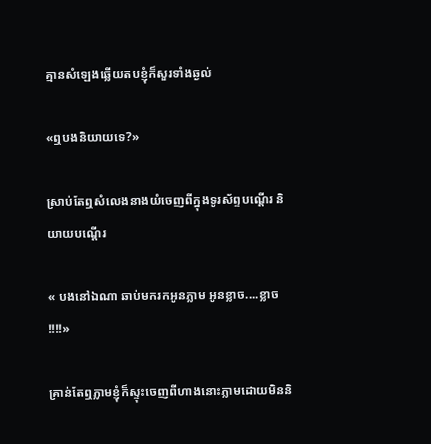គ្មានសំឡេងឆ្លើយតបខ្ញុំក៏សួរទាំងឆ្ងល់

«ឮបងនិយាយទេ?»

ស្រាប់តែឮសំលេងនាងយំចេញពីក្នុងទូរស័ព្ទបណ្តើរ និយាយបណ្តើរ

« បងនៅឯណា ឆាប់មករកអូនភ្លាម អូនខ្លាច....ខ្លាច !!!!»

គ្រាន់តែឮភ្លាមខ្ញុំក៏ស្ទុះចេញពីហាងនោះភ្លាមដោយមិននិ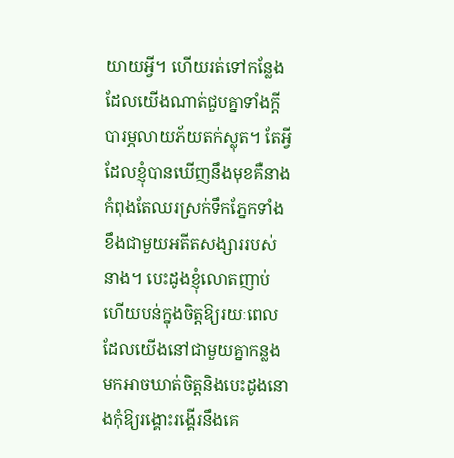យាយអ្វី។ ហើយរត់ទៅកន្លែងដែលយើងណាត់ជួបគ្នាទាំងក្តីបារម្ភលាយភ័យតក់ស្លុត។ តែអ្វីដែលខ្ញុំបានឃើញនឹងមុខគឺនាងកំពុងតែឈរស្រក់ទឹកភ្នែកទាំងខឹងជាមួយអតីតសង្សាររបស់នាង។ បេះដូងខ្ញុំលោតញាប់ ហើយបន់ក្នុងចិត្តឱ្យរយៈពេលដែលយើងនៅជាមួយគ្នាកន្លងមកអាចឃាត់ចិត្តនិងបេះដូងនោងកុំឱ្យរង្គោះរង្គើរនឹងគេ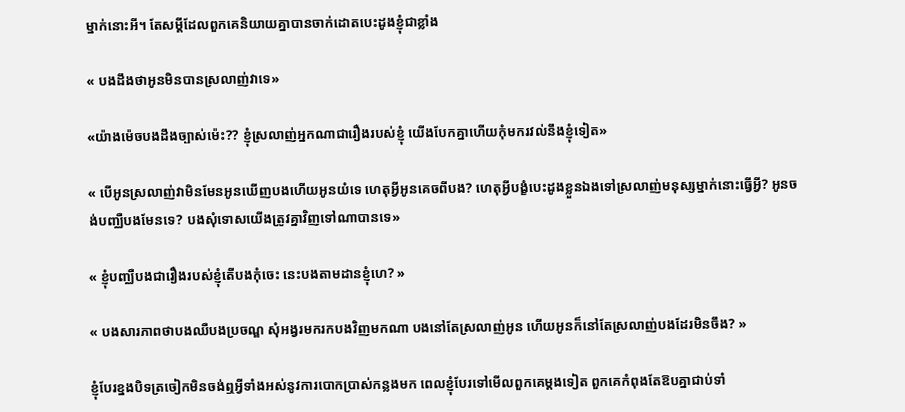ម្នាក់នោះអី។ តែសម្តីដែលពួកគេនិយាយគ្នាបានចាក់ដោតបេះដូងខ្ញុំជាខ្លាំង

« បងដឹងថាអូនមិនបានស្រលាញ់វាទេ»

«យ៉ាងម៉េចបងដឹងច្បាស់ម៉េះ?? ខ្ញុំស្រលាញ់អ្នកណាជារឿងរបស់ខ្ញុំ យើងបែកគ្នាហើយកុំមករវល់នឹងខ្ញុំទៀត»

« បើអូនស្រលាញ់វាមិនមែនអូនឃើញបងហើយអូនយំទេ ហេតុអ្វីអូនគេចពីបង? ហេតុអ្វីបង្ខំបេះដូងខ្លួនឯងទៅស្រលាញ់មនុស្សម្នាក់នោះធ្វើអ្វី? អូនចង់បញ្ឈឺបងមែនទេ? បងសុំទោសយើងត្រូវគ្នាវិញទៅណាបានទេ»

« ខ្ញុំបញ្ឈឺបងជារឿងរបស់ខ្ញុំតើបងកុំចេះ នេះបងតាមដានខ្ញុំហេ? »

« បងសារភាពថាបងឈឺបងប្រចណ្ឌ សុំអង្វរមករកបងវិញមកណា បងនៅតែស្រលាញ់អូន ហើយអូនក៏នៅតែស្រលាញ់បងដែរមិនចឹង? »

ខ្ញុំបែរខ្នងបិទត្រចៀកមិនចង់ឮអ្វីទាំងអស់នូវការបោកប្រាស់កន្លងមក ពេលខ្ញុំបែរទៅមើលពួកគេម្តងទៀត ពួកគេកំពុងតែឱបគ្នាជាប់ទាំ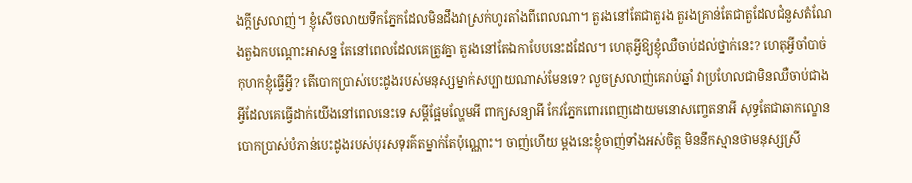ងក្តីស្រលាញ់។ ខ្ញុំសើចលាយទឹកភ្នែកដែលមិនដឹងវាស្រក់ហូរតាំងពីពេលណា។ តួរងនៅតែជាតួរង តួរងគ្រាន់តែជាតួដែលជំនួសតំណែងតួឯកបណ្តោះអាសន្ន តែនៅពេលដែលគេត្រូវគ្នា តួរងនៅតែឯកាបែបនេះដដែល។ ហេតុអ្វីឱ្យខ្ញុំឈឺចាប់ដល់ថ្នាក់នេះ? ហេតុអ្វីចាំបាច់កុហកខ្ញុំធ្វើអ្វី? តើបោកប្រាស់បេះដូងរបស់មនុស្សម្នាក់សប្បាយណាស់មែនទេ? លួចស្រលាញ់គេរាប់ឆ្នាំ វាប្រហែលជាមិនឈឺចាប់ជាងអ្វីដែលគេធ្វើដាក់យើងនៅពេលនេះទេ សម្តីផ្អែមល្ហែមអី ពាក្យសន្យាអី កែវភ្នែកពោរពេញដោយមនោសញ្ចេតនាអី សុទ្ធតែជាឆាកល្ខោនបោកប្រាស់បំភាន់បេះដូងរបស់បុរសទុរគ៌តម្នាក់តែប៉ុណ្ណោះ។ ចាញ់ហើយ ម្តងនេះខ្ញុំចាញ់ទាំងអស់ចិត្ត មិននឹកស្មានថាមនុស្សស្រី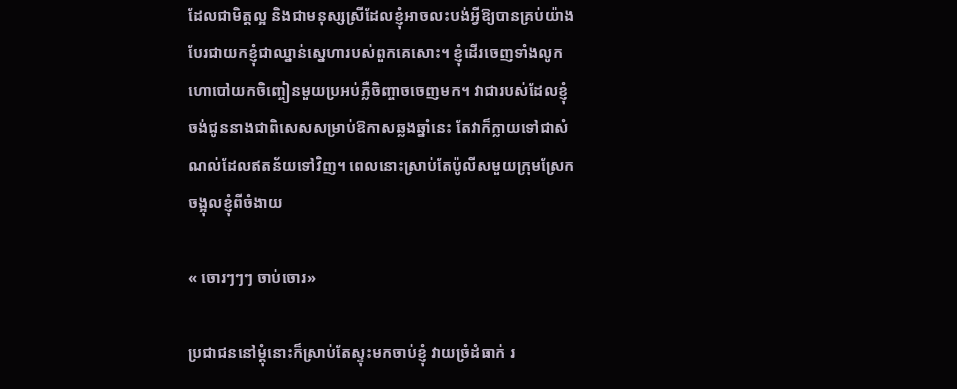ដែលជាមិត្តល្អ និងជាមនុស្សស្រីដែលខ្ញុំអាចលះបង់អ្វីឱ្យបានគ្រប់យ៉ាង បែរជាយកខ្ញុំជាឈ្នាន់ស្នេហារបស់ពួកគេសោះ។ ខ្ញុំដើរចេញទាំងលូកហោបៅយកចិញ្ចៀនមួយប្រអប់ភ្លឺចិញ្ចាចចេញមក។ វាជារបស់ដែលខ្ញុំចង់ជូននាងជាពិសេសសម្រាប់ឱកាសឆ្លងឆ្នាំនេះ តែវាក៏ក្លាយទៅជាសំណល់ដែលឥតន័យទៅវិញ។ ពេលនោះស្រាប់តែប៉ូលីសមួយក្រុមស្រែក ចង្អុលខ្ញុំពីចំងាយ

« ចោរៗៗៗ ចាប់ចោរ»

ប្រជាជននៅម្តុំនោះក៏ស្រាប់តែស្ទុះមកចាប់ខ្ញុំ វាយច្រំដំធាក់ រ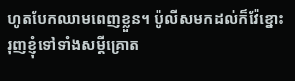ហូតបែកឈាមពេញខ្លួន។ ប៉ូលីសមកដល់ក៏វ៉ែខ្នោះរុញខ្ញុំទៅទាំងសម្តីគ្រោត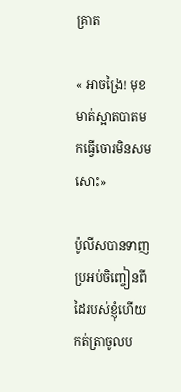គ្រាត

« អាចង្រៃ! មុខមាត់ស្អាតបាតមកធ្វើចោរមិនសមសោះ»

ប៉ូលីសបានទាញប្រអប់ចិញ្ចៀនពីដៃរបស់ខ្ញុំហើយកត់ត្រាចូលប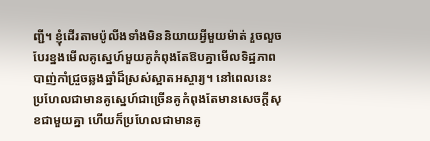ញ្ជី។ ខ្ញុំដើរតាមប៉ូលីងទាំងមិននិយាយអ្វីមួយម៉ាត់ រួចលួចបែរខ្នងមើលគូស្នេហ៍មួយគូកំពុងតែឱបគ្នាមើលទិដ្ឋភាពបាញ់កាំជ្រួចឆ្លងឆ្នាំដ៏ស្រស់ស្អាតអស្ចារ្យ។ នៅពេលនេះប្រហែលជាមានគូស្នេហ៍ជាច្រើនគូកំពុងតែមានសេចក្តីសុខជាមួយគ្នា ហើយក៏ប្រហែលជាមានគូ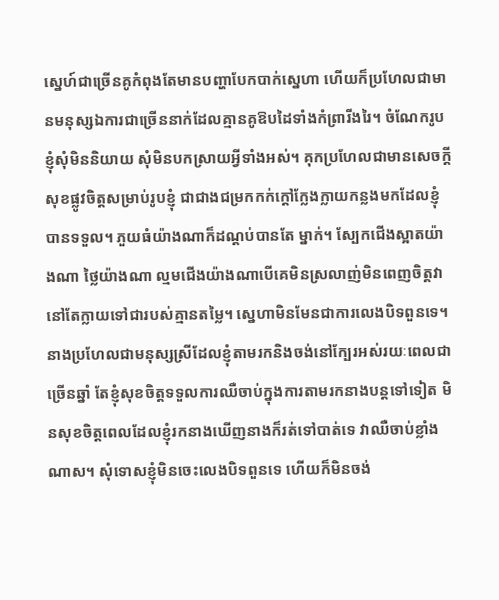ស្នេហ៍ជាច្រើនគូកំពុងតែមានបញ្ហាបែកបាក់ស្នេហា ហើយក៏ប្រហែលជាមានមនុស្សឯការជាច្រើននាក់ដែលគ្មានគូឱបដៃទាំងកំព្រារីងរៃ។ ចំណែករូបខ្ញុំសុំមិននិយាយ សុំមិនបកស្រាយអ្វីទាំងអស់។ គុកប្រហែលជាមានសេចក្តីសុខផ្លូវចិត្តសម្រាប់រូបខ្ញុំ ជាជាងជម្រកកក់ក្តៅក្លែងក្លាយកន្លងមកដែលខ្ញុំបានទទួល។ ភួយធំយ៉ាងណាក៏ដណ្តប់បានតែ ម្នាក់។ ស្បែកជើងស្អាតយ៉ាងណា ថ្លៃយ៉ាងណា ល្មមជើងយ៉ាងណាបើគេមិនស្រលាញ់មិនពេញចិត្តវានៅតែក្លាយទៅជារបស់គ្មានតម្លៃ។ ស្នេហាមិនមែនជាការលេងបិទពួនទេ។ នាងប្រហែលជាមនុស្សស្រីដែលខ្ញុំតាមរកនិងចង់នៅក្បែរអស់រយៈពេលជាច្រើនឆ្នាំ តែខ្ញុំសុខចិត្តទទួលការឈឺចាប់ក្នុងការតាមរកនាងបន្តទៅទៀត មិនសុខចិត្តពេលដែលខ្ញុំរកនាងឃើញនាងក៏រត់ទៅបាត់ទេ វាឈឺចាប់ខ្លាំងណាស។ សុំទោសខ្ញុំមិនចេះលេងបិទពួនទេ ហើយក៏មិនចង់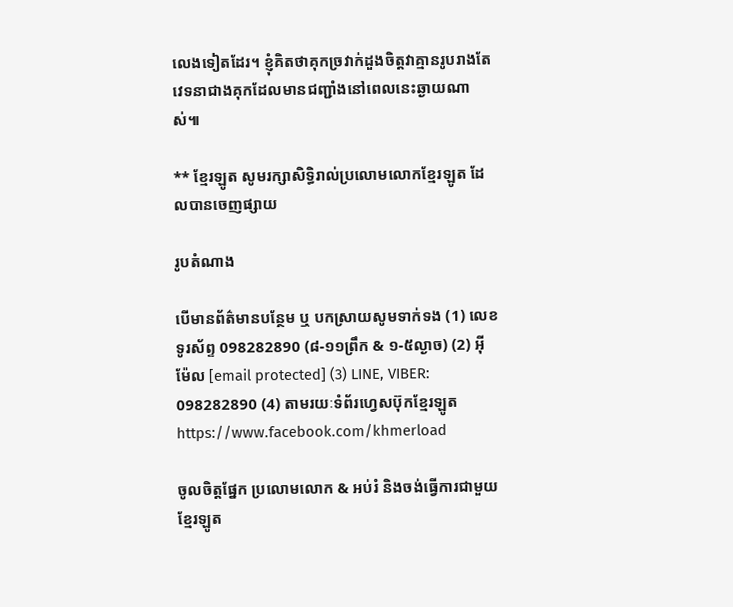លេងទៀតដែរ។ ខ្ញុំគិតថាគុកច្រវាក់ដួងចិត្តវាគ្មានរូបរាងតែវេទនាជាងគុកដែលមានជញ្ជាំងនៅពេលនេះឆ្ងាយណាស់៕

** ខ្មែរឡូត សូមរក្សាសិទ្ធិរាល់ប្រលោមលោកខ្មែរឡូត ដែលបានចេញផ្សាយ

រូបតំណាង

បើមានព័ត៌មានបន្ថែម ឬ បកស្រាយសូមទាក់ទង (1) លេខទូរស័ព្ទ 098282890 (៨-១១ព្រឹក & ១-៥ល្ងាច) (2) អ៊ីម៉ែល [email protected] (3) LINE, VIBER: 098282890 (4) តាមរយៈទំព័រហ្វេសប៊ុកខ្មែរឡូត https://www.facebook.com/khmerload

ចូលចិត្តផ្នែក ប្រលោមលោក & អប់រំ និងចង់ធ្វើការជាមួយខ្មែរឡូត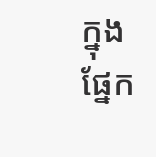ក្នុងផ្នែក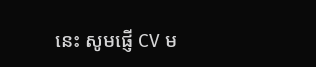នេះ សូមផ្ញើ CV ម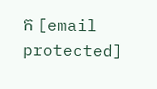ក [email protected]